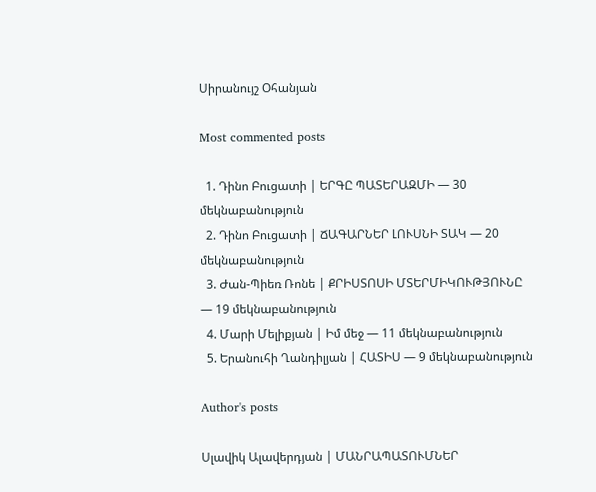Սիրանույշ Օհանյան

Most commented posts

  1. Դինո Բուցատի | ԵՐԳԸ ՊԱՏԵՐԱԶՄԻ — 30 մեկնաբանություն
  2. Դինո Բուցատի | ՃԱԳԱՐՆԵՐ ԼՈՒՍՆԻ ՏԱԿ — 20 մեկնաբանություն
  3. Ժան-Պիեռ Ռոնե | ՔՐԻՍՏՈՍԻ ՄՏԵՐՄԻԿՈՒԹՅՈՒՆԸ — 19 մեկնաբանություն
  4. Մարի Մելիքյան | Իմ մեջ — 11 մեկնաբանություն
  5. Երանուհի Ղանդիլյան | ՀԱՏԻՍ — 9 մեկնաբանություն

Author's posts

Սլավիկ Ալավերդյան | ՄԱՆՐԱՊԱՏՈՒՄՆԵՐ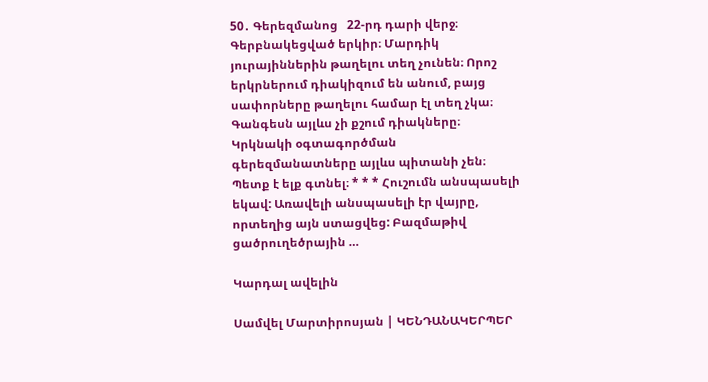50․ Գերեզմանոց   22-րդ դարի վերջ։ Գերբնակեցված երկիր։ Մարդիկ յուրայիններին թաղելու տեղ չունեն։ Որոշ երկրներում դիակիզում են անում, բայց սափորները թաղելու համար էլ տեղ չկա։ Գանգեսն այլևս չի քշում դիակները։ Կրկնակի օգտագործման գերեզմանատները այլևս պիտանի չեն։ Պետք է ելք գտնել։ * * * Հուշումն անսպասելի եկավ: Առավելի անսպասելի էր վայրը, որտեղից այն ստացվեց: Բազմաթիվ ցածրուղեծրային …

Կարդալ ավելին

Սամվել Մարտիրոսյան | ԿԵՆԴԱՆԱԿԵՐՊԵՐ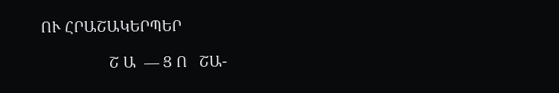ՈՒ ՀՐԱՇԱԿԵՐՊԵՐ

                 Շ Ա  — Ց Ո   ՇԱ-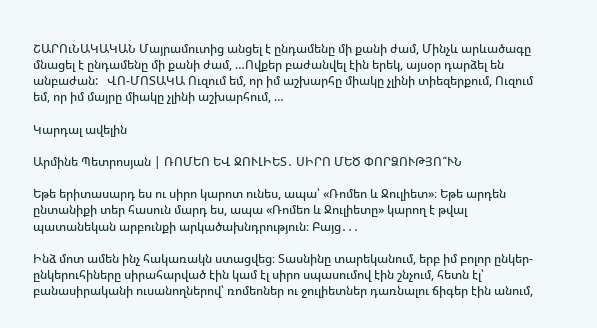ՇԱՐՈւՆԱԿԱԿԱՆ Մայրամուտից անցել է ընդամենը մի քանի ժամ, Մինչև արևածագը մնացել է ընդամենը մի քանի ժամ, …Ովքեր բաժանվել էին երեկ, այսօր դարձել են անբաժան:   ՎՈ-ՄՈՏԱԿԱ Ուզում եմ, որ իմ աշխարհը միակը չլինի տիեզերքում, Ուզում եմ, որ իմ մայրը միակը չլինի աշխարհում, …

Կարդալ ավելին

Արմինե Պետրոսյան | ՌՈՄԵՈ ԵՎ ՋՈՒԼԻԵՏ․ ՍԻՐՈ ՄԵԾ ՓՈՐՁՈՒԹՅՈ՞ՒՆ

Եթե երիտասարդ ես ու սիրո կարոտ ունես, ապա՝ «Ռոմեո և Ջուլիետ»։ Եթե արդեն ընտանիքի տեր հասուն մարդ ես, ապա «Ռոմեո և Ջուլիետը» կարող է թվալ պատանեկան արբունքի արկածախնդրություն։ Բայց․․․

Ինձ մոտ ամեն ինչ հակառակն ստացվեց։ Տասնինը տարեկանում, երբ իմ բոլոր ընկեր-ընկերուհիները սիրահարված էին կամ էլ սիրո սպասումով էին շնչում, հետն էլ՝ բանասիրականի ուսանողներով՝ ռոմեոներ ու ջուլիետներ դառնալու ճիգեր էին անում,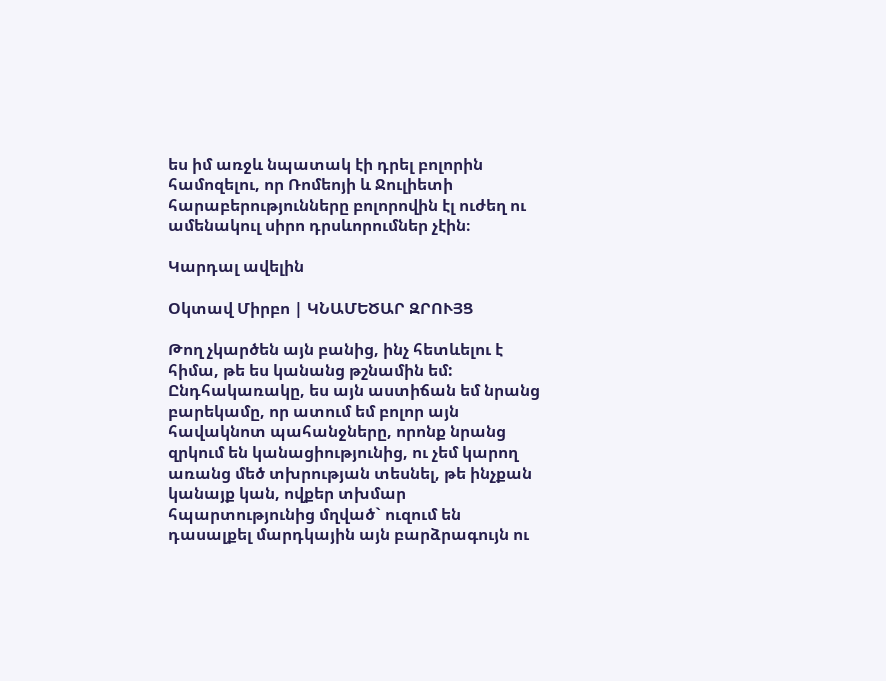ես իմ առջև նպատակ էի դրել բոլորին համոզելու, որ Ռոմեոյի և Ջուլիետի հարաբերությունները բոլորովին էլ ուժեղ ու ամենակուլ սիրո դրսևորումներ չէին։

Կարդալ ավելին

Օկտավ Միրբո | ԿՆԱՄԵԾԱՐ ԶՐՈՒՅՑ

Թող չկարծեն այն բանից, ինչ հետևելու է հիմա, թե ես կանանց թշնամին եմ: Ընդհակառակը, ես այն աստիճան եմ նրանց բարեկամը, որ ատում եմ բոլոր այն հավակնոտ պահանջները, որոնք նրանց զրկում են կանացիությունից, ու չեմ կարող առանց մեծ տխրության տեսնել, թե ինչքան կանայք կան, ովքեր տխմար հպարտությունից մղված` ուզում են դասալքել մարդկային այն բարձրագույն ու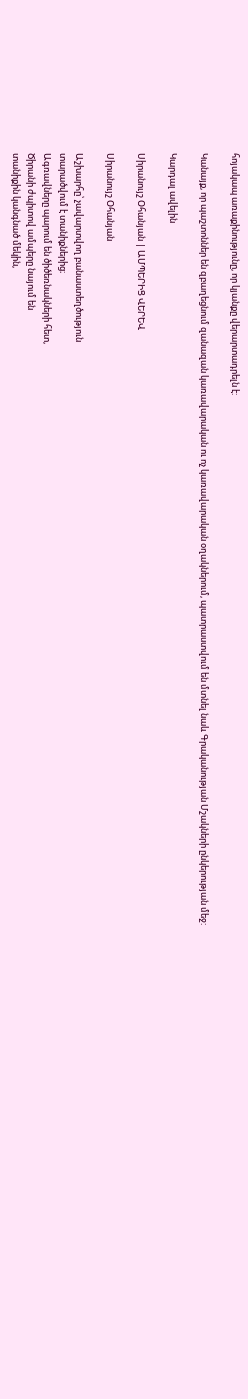հոյակապ առաքինությունը, որ կյանքը վերարտադրելն է:

Կանայք, որ պաշտոններ են զբաղեցնում զանազան կառավարական ու ոչ կառավարական օղակներում, պատրաստվում են մտնել նաև Գրականության Մշակների ընկերության մեջ:

Կարդալ ավելին

Սիրանույշ Օհանյան | ԱՄՊԵՐԻՑ ՎԵՐԵՎ

Սիրանույշ Օհանյան

Աշխարհը՝ չավարտվող բանաստեղծություն
տարածվում է տանիքներից։
Ագռավները պարում են ծիծեռնակների հետ,
Ծիրանի ժպիտով ամպերը նայում են
տանիքին կանգնած մեկին,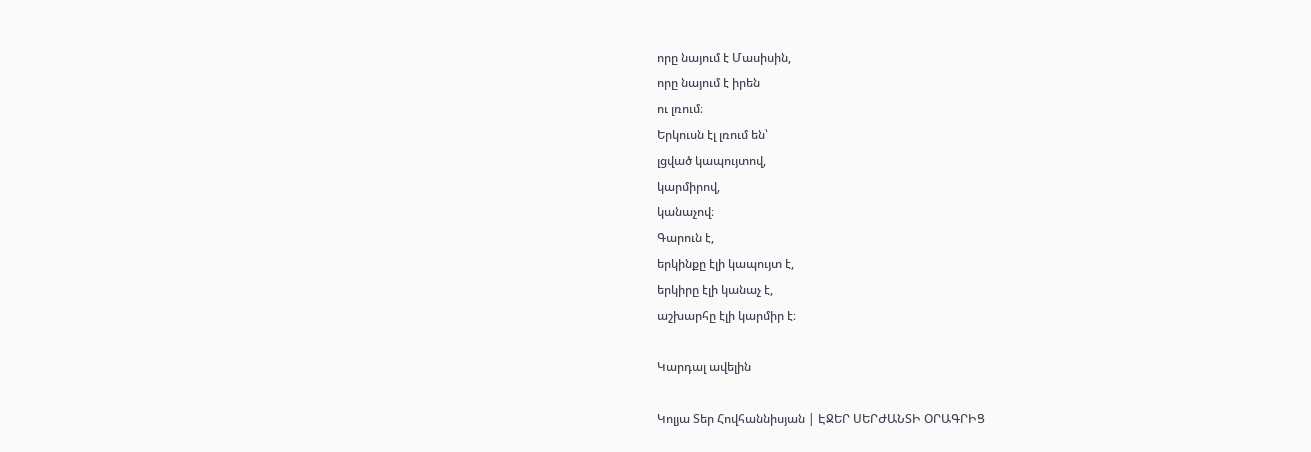որը նայում է Մասիսին,
որը նայում է իրեն
ու լռում։
Երկուսն էլ լռում են՝
լցված կապույտով,
կարմիրով,
կանաչով։
Գարուն է,
երկինքը էլի կապույտ է,
երկիրը էլի կանաչ է,
աշխարհը էլի կարմիր է։

Կարդալ ավելին

Կոլյա Տեր Հովհաննիսյան | ԷՋԵՐ ՍԵՐԺԱՆՏԻ ՕՐԱԳՐԻՑ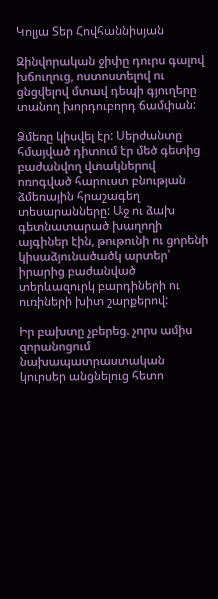Կոլյա Տեր Հովհաննիսյան

Զինվորական ջիփը դուրս գալով խճուղուց, ոստոստելով ու ցնցվելով մտավ դեպի գյուղերը տանող խորդուբորդ ճամփան:

Ձմեռը կիսվել էր: Սերժանտը հմայված դիտում էր մեծ գետից բաժանվող վտակներով ոռոգված հարուստ բնության ձմեռային հրաշագեղ տեսարանները: Աջ ու ձախ գետնատարած խաղողի այգիներ էին, թութունի ու ցորենի կիսաձյունածածկ արտեր՝ իրարից բաժանված տերևազուրկ բարդիների ու ուռիների խիտ շարքերով:

Իր բախտը չբերեց. չորս ամիս զորանոցում նախապատրաստական կուրսեր անցնելուց հետո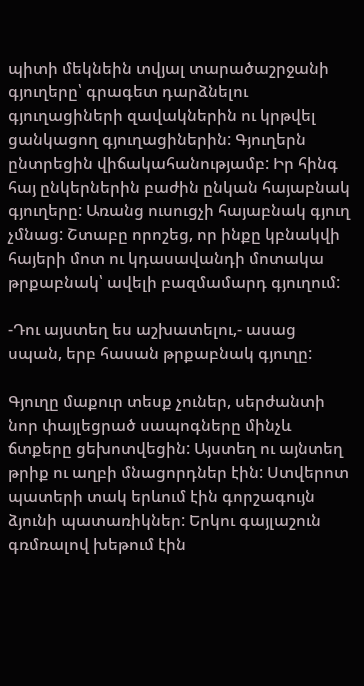պիտի մեկնեին տվյալ տարածաշրջանի գյուղերը՝ գրագետ դարձնելու գյուղացիների զավակներին ու կրթվել ցանկացող գյուղացիներին: Գյուղերն ընտրեցին վիճակահանությամբ: Իր հինգ հայ ընկերներին բաժին ընկան հայաբնակ գյուղերը: Առանց ուսուցչի հայաբնակ գյուղ չմնաց: Շտաբը որոշեց, որ ինքը կբնակվի հայերի մոտ ու կդասավանդի մոտակա թրքաբնակ՝ ավելի բազմամարդ գյուղում:

-Դու այստեղ ես աշխատելու,- ասաց սպան, երբ հասան թրքաբնակ գյուղը:

Գյուղը մաքուր տեսք չուներ, սերժանտի նոր փայլեցրած սապոգները մինչև ճտքերը ցեխոտվեցին: Այստեղ ու այնտեղ թրիք ու աղբի մնացորդներ էին: Ստվերոտ պատերի տակ երևում էին գորշագույն ձյունի պատառիկներ: Երկու գայլաշուն գռմռալով խեթում էին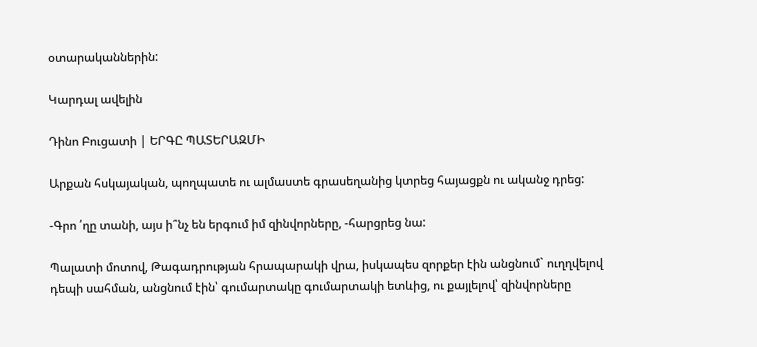օտարականներին:

Կարդալ ավելին

Դինո Բուցատի | ԵՐԳԸ ՊԱՏԵՐԱԶՄԻ

Արքան հսկայական, պողպատե ու ալմաստե գրասեղանից կտրեց հայացքն ու ականջ դրեց:

-Գրո ՛ղը տանի, այս ի՞նչ են երգում իմ զինվորները, -հարցրեց նա:

Պալատի մոտով, Թագադրության հրապարակի վրա, իսկապես զորքեր էին անցնում` ուղղվելով դեպի սահման, անցնում էին՝ գումարտակը գումարտակի ետևից, ու քայլելով՝ զինվորները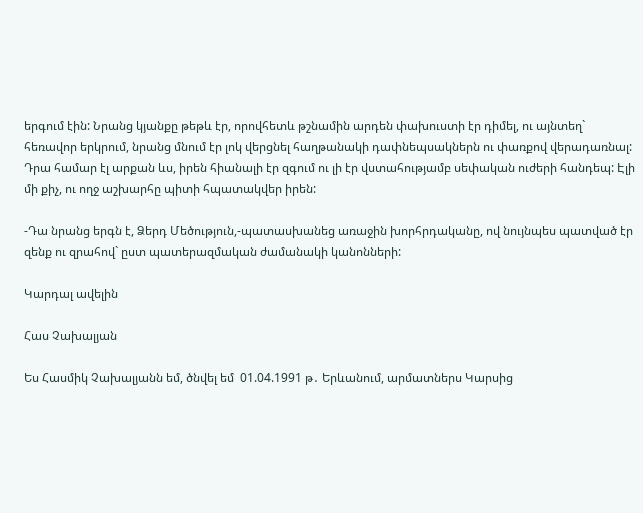երգում էին: Նրանց կյանքը թեթև էր, որովհետև թշնամին արդեն փախուստի էր դիմել, ու այնտեղ` հեռավոր երկրում, նրանց մնում էր լոկ վերցնել հաղթանակի դափնեպսակներն ու փառքով վերադառնալ: Դրա համար էլ արքան ևս, իրեն հիանալի էր զգում ու լի էր վստահությամբ սեփական ուժերի հանդեպ: Էլի մի քիչ, ու ողջ աշխարհը պիտի հպատակվեր իրեն:

-Դա նրանց երգն է, Ձերդ Մեծություն,-պատասխանեց առաջին խորհրդականը, ով նույնպես պատված էր զենք ու զրահով` ըստ պատերազմական ժամանակի կանոնների:

Կարդալ ավելին

Հաս Չախալյան

Ես Հասմիկ Չախալյանն եմ, ծնվել եմ  01.04.1991 թ․ Երևանում, արմատներս Կարսից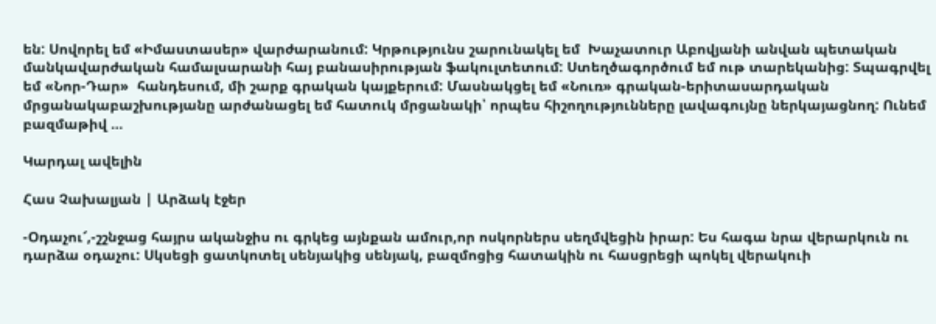են: Սովորել եմ «Իմաստասեր» վարժարանում: Կրթությունս շարունակել եմ  Խաչատուր Աբովյանի անվան պետական մանկավարժական համալսարանի հայ բանասիրության ֆակուլտետում: Ստեղծագործում եմ ութ տարեկանից: Տպագրվել եմ «Նոր-Դար»  հանդեսում, մի շարք գրական կայքերում: Մասնակցել եմ «Նուռ» գրական-երիտասարդական մրցանակաբաշխությանը արժանացել եմ հատուկ մրցանակի՝ որպես հիշողությունները լավագույնը ներկայացնող: Ունեմ բազմաթիվ …

Կարդալ ավելին

Հաս Չախալյան | Արձակ էջեր

-Օդաչու՜,-շշնջաց հայրս ականջիս ու գրկեց այնքան ամուր,որ ոսկորներս սեղմվեցին իրար: Ես հագա նրա վերարկուն ու դարձա օդաչու: Սկսեցի ցատկոտել սենյակից սենյակ, բազմոցից հատակին ու հասցրեցի պոկել վերակուի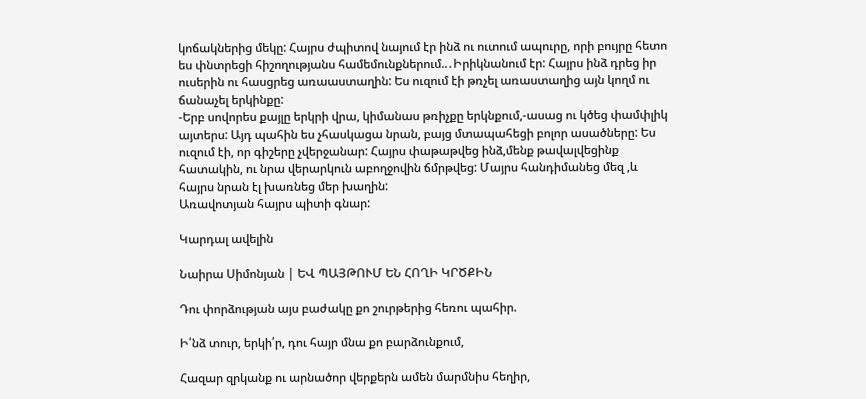կոճակներից մեկը: Հայրս ժպիտով նայում էր ինձ ու ուտում ապուրը, որի բույրը հետո ես փնտրեցի հիշողությանս համեմունքներում..․Իրիկնանում էր: Հայրս ինձ դրեց իր ուսերին ու հասցրեց առաաստաղին: Ես ուզում էի թռչել առաստաղից այն կողմ ու ճանաչել երկինքը:
-Երբ սովորես քայլը երկրի վրա, կիմանաս թռիչքը երկնքում,-ասաց ու կծեց փամփլիկ այտերս: Այդ պահին ես չհասկացա նրան, բայց մտապահեցի բոլոր ասածները: Ես ուզում էի, որ գիշերը չվերջանար: Հայրս փաթաթվեց ինձ,մենք թավալվեցինք հատակին, ու նրա վերարկուն աբողջովին ճմրթվեց: Մայրս հանդիմանեց մեզ ,և հայրս նրան էլ խառնեց մեր խաղին:
Առավոտյան հայրս պիտի գնար:

Կարդալ ավելին

Նաիրա Սիմոնյան | ԵՎ ՊԱՅԹՈՒՄ ԵՆ ՀՈՂԻ ԿՐԾՔԻՆ

Դու փորձության այս բաժակը քո շուրթերից հեռու պահիր.

Ի՛նձ տուր, երկի՛ր, դու հայր մնա քո բարձունքում,

Հազար զրկանք ու արնածոր վերքերն ամեն մարմնիս հեղիր,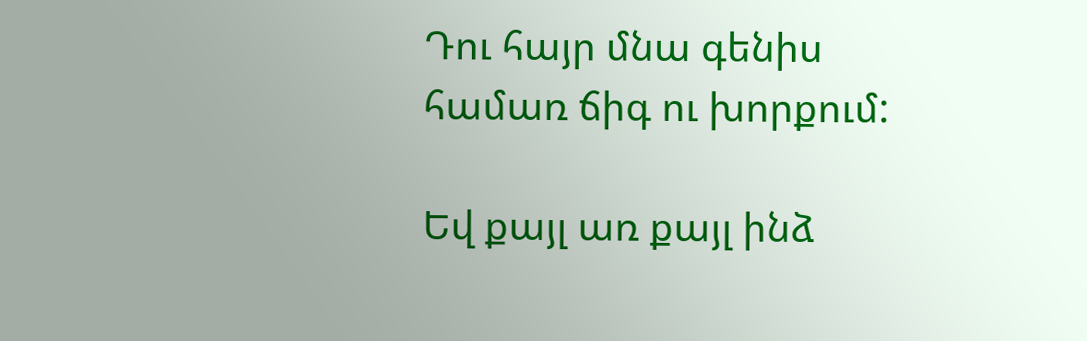Դու հայր մնա գենիս համառ ճիգ ու խորքում:

Եվ քայլ առ քայլ ինձ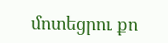մոտեցրու քո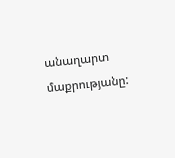անաղարտ մաքրությանը: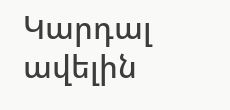Կարդալ ավելին